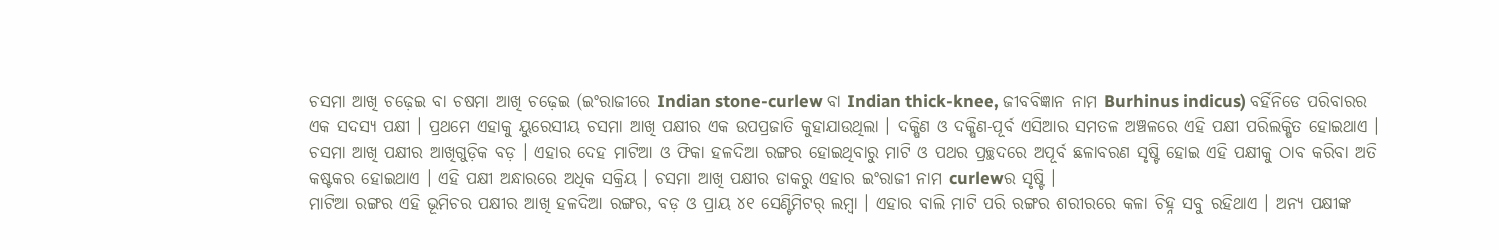ଚସମା ଆଖି ଚଢ଼େଇ ବା ଚଷମା ଆଖି ଚଢ଼େଇ (ଇଂରାଜୀରେ Indian stone-curlew ବା Indian thick-knee, ଜୀବବିଜ୍ଞାନ ନାମ Burhinus indicus) ବର୍ହିନିଡେ ପରିବାରର ଏକ ସଦସ୍ୟ ପକ୍ଷୀ । ପ୍ରଥମେ ଏହାକୁ ୟୁରେସୀୟ ଚସମା ଆଖି ପକ୍ଷୀର ଏକ ଉପପ୍ରଜାତି କୁହାଯାଉଥିଲା । ଦକ୍ଷିଣ ଓ ଦକ୍ଷିଣ-ପୂର୍ବ ଏସିଆର ସମତଳ ଅଞ୍ଚଳରେ ଏହି ପକ୍ଷୀ ପରିଲକ୍ଷିତ ହୋଇଥାଏ । ଚସମା ଆଖି ପକ୍ଷୀର ଆଖିଗୁଡ଼ିକ ବଡ଼ । ଏହାର ଦେହ ମାଟିଆ ଓ ଫିକା ହଳଦିଆ ରଙ୍ଗର ହୋଇଥିବାରୁ ମାଟି ଓ ପଥର ପ୍ରଚ୍ଛଦରେ ଅପୂର୍ବ ଛଳାବରଣ ସୃଷ୍ଟି ହୋଇ ଏହି ପକ୍ଷୀକୁ ଠାବ କରିବା ଅତି କଷ୍ଟକର ହୋଇଥାଏ । ଏହି ପକ୍ଷୀ ଅନ୍ଧାରରେ ଅଧିକ ସକ୍ରିୟ । ଚସମା ଆଖି ପକ୍ଷୀର ଡାକରୁ ଏହାର ଇଂରାଜୀ ନାମ curlewର ସୃଷ୍ଟି ।
ମାଟିଆ ରଙ୍ଗର ଏହି ଭୂମିଚର ପକ୍ଷୀର ଆଖି ହଳଦିଆ ରଙ୍ଗର, ବଡ଼ ଓ ପ୍ରାୟ ୪୧ ସେଣ୍ଟିମିଟର୍ ଲମ୍ବା । ଏହାର ବାଲି ମାଟି ପରି ରଙ୍ଗର ଶରୀରରେ କଳା ଚିହ୍ନ ସବୁ ରହିଥାଏ । ଅନ୍ୟ ପକ୍ଷୀଙ୍କ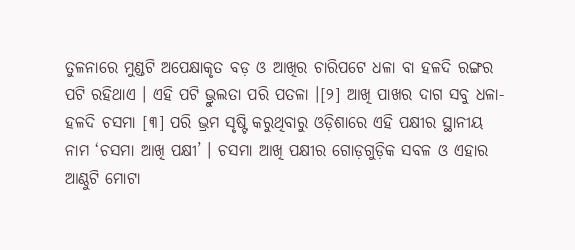ତୁଳନାରେ ମୁଣ୍ଡଟି ଅପେକ୍ଷାକୃତ ବଡ଼ ଓ ଆଖିର ଚାରିପଟେ ଧଳା ବା ହଳଦି ରଙ୍ଗର ପଟି ରହିଥାଏ । ଏହି ପଟି ଭ୍ରୁଲତା ପରି ପତଳା ।[୨] ଆଖି ପାଖର ଦାଗ ସବୁ ଧଳା-ହଳଦି ଚସମା [୩] ପରି ଭ୍ରମ ସୃଷ୍ଟି କରୁଥିବାରୁ ଓଡ଼ିଶାରେ ଏହି ପକ୍ଷୀର ସ୍ଥାନୀୟ ନାମ ‘ଚସମା ଆଖି ପକ୍ଷୀ’ । ଚସମା ଆଖି ପକ୍ଷୀର ଗୋଡ଼ଗୁଡ଼ିକ ସବଳ ଓ ଏହାର ଆଣ୍ଠୁଟି ମୋଟା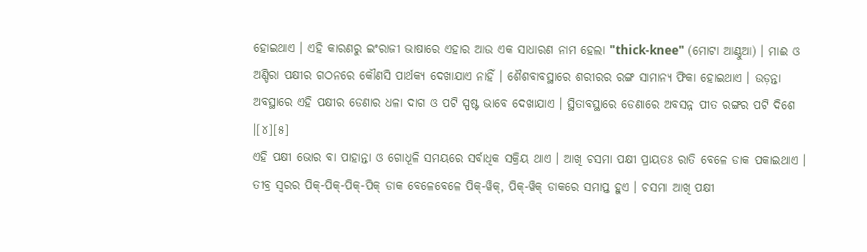ହୋଇଥାଏ । ଏହି କାରଣରୁ ଇଂରାଜୀ ଭାଷାରେ ଏହାର ଆଉ ଏକ ସାଧାରଣ ନାମ ହେଲା "thick-knee" (ମୋଟା ଆଣ୍ଠୁଆ) । ମାଈ ଓ ଅଣ୍ଡିରା ପକ୍ଷୀର ଗଠନରେ କୌଣସି ପାର୍ଥକ୍ୟ ଦେଖାଯାଏ ନାହିଁ । ଶୈଶବାବସ୍ଥାରେ ଶରୀରର ରଙ୍ଗ ସାମାନ୍ୟ ଫିକା ହୋଇଥାଏ । ଉଡ଼ନ୍ତା ଅବସ୍ଥାରେ ଏହି ପକ୍ଷୀର ଡେଣାର ଧଳା ଦାଗ ଓ ପଟି ସ୍ପଷ୍ଟ ଭାବେ ଦେଖାଯାଏ । ସ୍ଥିତାବସ୍ଥାରେ ଡେଣାରେ ଅବସନ୍ନ ପୀତ ରଙ୍ଗର ପଟି ଦିଶେ ।[୪][୫]
ଏହି ପକ୍ଷୀ ଭୋର ବା ପାହାନ୍ତା ଓ ଗୋଧୂଳି ସମୟରେ ସର୍ବାଧିକ ସକ୍ରିୟ ଥାଏ । ଆଖି ଚସମା ପକ୍ଷୀ ପ୍ରାୟତଃ ରାତି ବେଳେ ଡାକ ପକାଇଥାଏ । ତୀବ୍ର ସ୍ୱରର ପିକ୍-ପିକ୍-ପିକ୍-ପିକ୍ ଡାକ ବେଳେବେଳେ ପିକ୍-ୱିକ୍, ପିକ୍-ୱିକ୍ ଡାକରେ ସମାପ୍ତ ହୁଏ । ଚସମା ଆଖି ପକ୍ଷୀ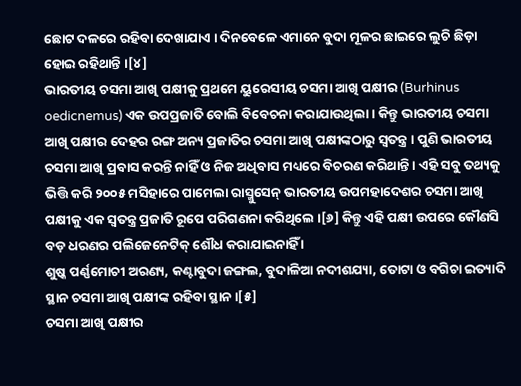ଛୋଟ ଦଳରେ ରହିବା ଦେଖାଯାଏ । ଦିନବେଳେ ଏମାନେ ବୁଦା ମୂଳର ଛାଇରେ ଲୁଚି ଛିଡ଼ା ହୋଇ ରହିଥାନ୍ତି ।[୪]
ଭାରତୀୟ ଚସମା ଆଖି ପକ୍ଷୀକୁ ପ୍ରଥମେ ୟୁରେସୀୟ ଚସମା ଆଖି ପକ୍ଷୀର (Burhinus oedicnemus) ଏକ ଉପପ୍ରଜାତି ବୋଲି ବିବେଚନା କରାଯାଉଥିଲା । କିନ୍ତୁ ଭାରତୀୟ ଚସମା ଆଖି ପକ୍ଷୀର ଦେହର ରଙ୍ଗ ଅନ୍ୟ ପ୍ରଜାତିର ଚସମା ଆଖି ପକ୍ଷୀଙ୍କଠାରୁ ସ୍ୱତନ୍ତ୍ର । ପୁଣି ଭାରତୀୟ ଚସମା ଆଖି ପ୍ରବାସ କରନ୍ତି ନାହିଁ ଓ ନିଜ ଅଧିବାସ ମଧ୍ୟରେ ବିଚରଣ କରିଥାନ୍ତି । ଏହି ସବୁ ତଥ୍ୟକୁ ଭିତ୍ତି କରି ୨୦୦୫ ମସିହାରେ ପାମେଲା ରାସ୍ମୁସେନ୍ ଭାରତୀୟ ଉପମହାଦେଶର ଚସମା ଆଖି ପକ୍ଷୀକୁ ଏକ ସ୍ୱତନ୍ତ୍ର ପ୍ରଜାତି ରୂପେ ପରିଗଣନା କରିଥିଲେ ।[୬] କିନ୍ତୁ ଏହି ପକ୍ଷୀ ଉପରେ କୌଣସି ବଡ଼ ଧରଣର ପଲିଜେନେଟିକ୍ ଶୌଧ କରାଯାଇନାହିଁ ।
ଶୁଷ୍କ ପର୍ଣ୍ଣମୋଚୀ ଅରଣ୍ୟ, କଣ୍ଟାବୁଦା ଜଙ୍ଗଲ, ବୁଦାଳିଆ ନଦୀଶଯ୍ୟା, ତୋଟା ଓ ବଗିଚା ଇତ୍ୟାଦି ସ୍ଥାନ ଚସମା ଆଖି ପକ୍ଷୀଙ୍କ ରହିବା ସ୍ଥାନ ।[୫]
ଚସମା ଆଖି ପକ୍ଷୀର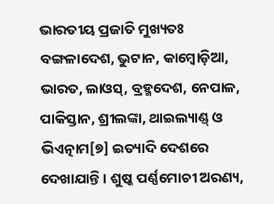ଭାରତୀୟ ପ୍ରଜାତି ମୁଖ୍ୟତଃ ବଙ୍ଗଳାଦେଶ, ଭୁଟାନ, କାମ୍ବୋଡ଼ିଆ, ଭାରତ, ଲାଓସ୍, ବ୍ରହ୍ମଦେଶ, ନେପାଳ, ପାକିସ୍ତାନ, ଶ୍ରୀଲଙ୍କା, ଥାଇଲ୍ୟାଣ୍ଡ୍ ଓ ଭିଏତ୍ନାମ[୭] ଇତ୍ୟାଦି ଦେଶରେ ଦେଖାଯାନ୍ତି । ଶୁଷ୍କ ପର୍ଣ୍ଣମୋଚୀ ଅରଣ୍ୟ,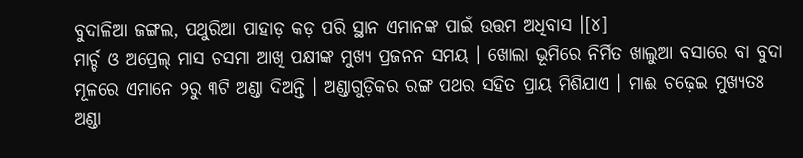ବୁଦାଳିଆ ଜଙ୍ଗଲ, ପଥୁରିଆ ପାହାଡ଼ କଡ଼ ପରି ସ୍ଥାନ ଏମାନଙ୍କ ପାଇଁ ଉତ୍ତମ ଅଧିବାସ ।[୪]
ମାର୍ଚ୍ଚ ଓ ଅପ୍ରେଲ୍ ମାସ ଚସମା ଆଖି ପକ୍ଷୀଙ୍କ ମୁଖ୍ୟ ପ୍ରଜନନ ସମୟ । ଖୋଲା ଭୂମିରେ ନିର୍ମିତ ଖାଲୁଆ ବସାରେ ବା ବୁଦା ମୂଳରେ ଏମାନେ ୨ରୁ ୩ଟି ଅଣ୍ଡା ଦିଅନ୍ତି । ଅଣ୍ଡାଗୁଡ଼ିକର ରଙ୍ଗ ପଥର ସହିତ ପ୍ରାୟ ମିଶିଯାଏ । ମାଈ ଚଢ଼େଇ ମୁଖ୍ୟତଃ ଅଣ୍ଡା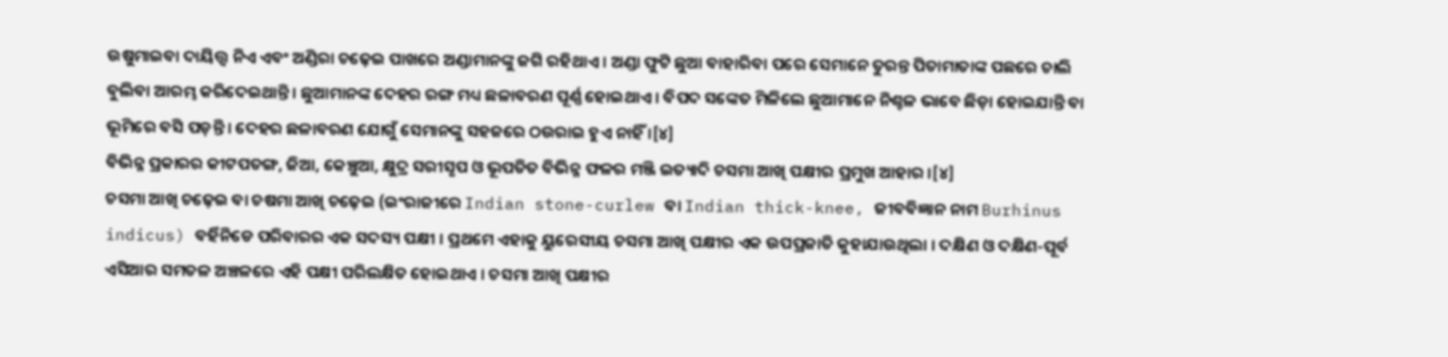ଉଷୁମାଇବା ଦାୟିତ୍ତ୍ୱ ନିଏ ଏବଂ ଅଣ୍ଡିରା ଚଢ଼େଇ ପାଖରେ ଅଣ୍ଡାମାନଙ୍କୁ ଜଗି ରହିଥାଏ । ଅଣ୍ଡା ଫୁଟି ଛୁଆ ବାହାରିବା ପରେ ସେମାନେ ତୁରନ୍ତ ପିତାମାତାଙ୍କ ପଛରେ ଚାଲି ବୁଲିବା ଆରମ୍ଭ କରିଦେଇଥାନ୍ତି । ଛୁଆମାନଙ୍କ ଦେହର ରଙ୍ଗ ମଧ୍ୟ ଛଳାବରଣ ପୂର୍ଣ୍ଣ ହୋଇଥାଏ । ବିପଦ ସଙ୍କେତ ମିଳିଲେ ଛୁଆମାନେ ନିଶ୍ଚଳ ଭାବେ ଛିଡ଼ା ହୋଇଯାନ୍ତି ବା ଭୂମିରେ ବସି ପଡ଼ନ୍ତି । ଦେହର ଛଳାବରଣ ଯୋଗୁଁ ସେମାନଙ୍କୁ ସହଜରେ ଠଉରାଇ ହୁଏ ନାହିଁ ।[୪]
ବିଭିନ୍ନ ପ୍ରକାରର କୀଟପତଙ୍ଗ, ଜିଆ, କେଞ୍ଚୁଆ, କ୍ଷୁଦ୍ର ସରୀସୃପ ଓ ଭୂପତିତ ବିଭିନ୍ନ ଫଳର ମଞ୍ଜି ଇତ୍ୟାଦି ଚସମା ଆଖି ପକ୍ଷୀର ପ୍ରମୁଖ ଆହାର ।[୪]
ଚସମା ଆଖି ଚଢ଼େଇ ବା ଚଷମା ଆଖି ଚଢ଼େଇ (ଇଂରାଜୀରେ Indian stone-curlew ବା Indian thick-knee, ଜୀବବିଜ୍ଞାନ ନାମ Burhinus indicus) ବର୍ହିନିଡେ ପରିବାରର ଏକ ସଦସ୍ୟ ପକ୍ଷୀ । ପ୍ରଥମେ ଏହାକୁ ୟୁରେସୀୟ ଚସମା ଆଖି ପକ୍ଷୀର ଏକ ଉପପ୍ରଜାତି କୁହାଯାଉଥିଲା । ଦକ୍ଷିଣ ଓ ଦକ୍ଷିଣ-ପୂର୍ବ ଏସିଆର ସମତଳ ଅଞ୍ଚଳରେ ଏହି ପକ୍ଷୀ ପରିଲକ୍ଷିତ ହୋଇଥାଏ । ଚସମା ଆଖି ପକ୍ଷୀର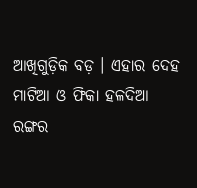ଆଖିଗୁଡ଼ିକ ବଡ଼ । ଏହାର ଦେହ ମାଟିଆ ଓ ଫିକା ହଳଦିଆ ରଙ୍ଗର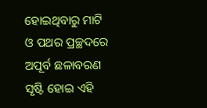ହୋଇଥିବାରୁ ମାଟି ଓ ପଥର ପ୍ରଚ୍ଛଦରେ ଅପୂର୍ବ ଛଳାବରଣ ସୃଷ୍ଟି ହୋଇ ଏହି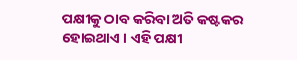ପକ୍ଷୀକୁ ଠାବ କରିବା ଅତି କଷ୍ଟକର ହୋଇଥାଏ । ଏହି ପକ୍ଷୀ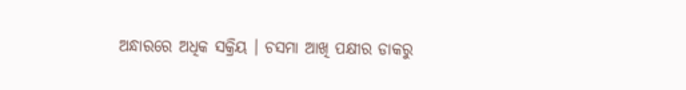ଅନ୍ଧାରରେ ଅଧିକ ସକ୍ରିୟ । ଚସମା ଆଖି ପକ୍ଷୀର ଡାକରୁ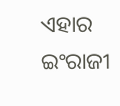ଏହାର ଇଂରାଜୀ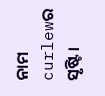ନାମ curlewର ସୃଷ୍ଟି ।